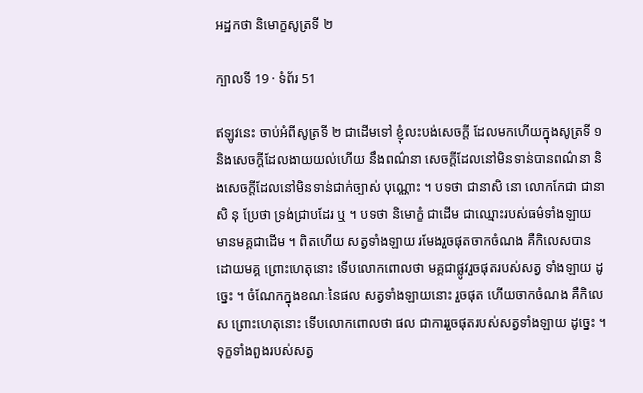អដ្ឋកថា និមោក្ខសូត្រទី ២

ក្បាលទី 19 · ទំព័រ 51

ឥឡូវនេះ ចាប់អំពីសូត្រទី ២ ជាដើមទៅ ខ្ញុំលះបង់សេចក្តី ដែលមកហើយក្នុងសូត្រទី ១ និងសេចក្តីដែលងាយយល់ហើយ នឹងពណ៌នា សេចក្តីដែលនៅមិនទាន់បានពណ៌នា និងសេចក្តីដែលនៅមិនទាន់ជាក់ច្បាស់ បុណ្ណោះ ។ បទថា ជានាសិ នោ លោកកែជា ជានាសិ នុ ប្រែថា ទ្រង់ជ្រាបដែរ ឬ ។ បទថា និមោក្ខំ ជាដើម ជាឈ្មោះរបស់ធម៌ទាំងឡាយ មានមគ្គជាដើម ។ ពិតហើយ សត្វទាំងឡាយ រមែងរួចផុតចាកចំណង គឺកិលេសបាន ដោយមគ្គ ព្រោះហេតុនោះ ទើបលោកពោលថា មគ្គជាផ្លូវរួចផុតរបស់សត្វ ទាំងឡាយ ដូច្នេះ ។ ចំណែកក្នុងខណៈនៃផល សត្វទាំងឡាយនោះ រួចផុត ហើយចាកចំណង គឺកិលេស ព្រោះហេតុនោះ ទើបលោកពោលថា ផល ជាការរួចផុតរបស់សត្វទាំងឡាយ ដូច្នេះ ។ ទុក្ខទាំងពួងរបស់សត្វ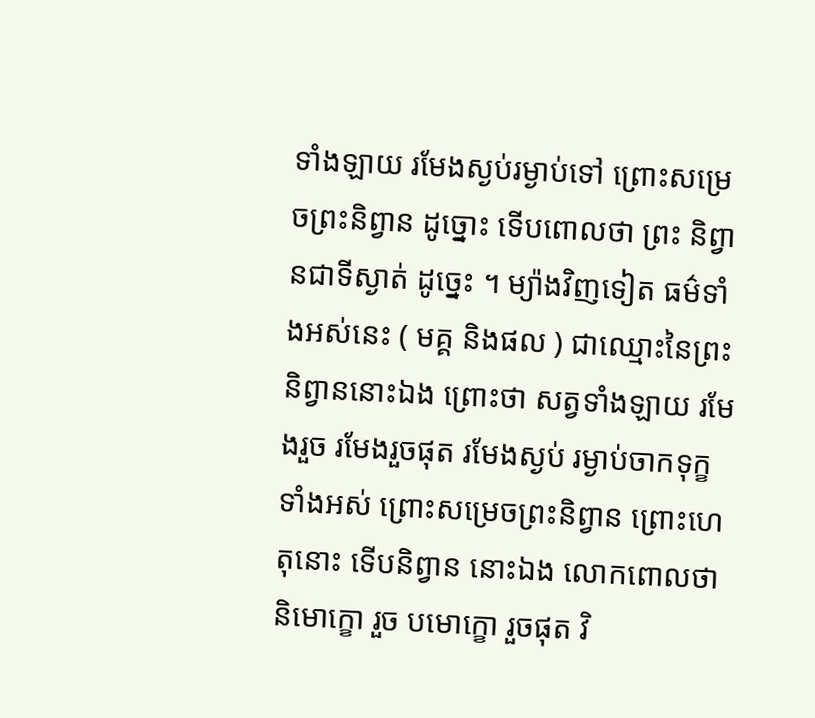ទាំងឡាយ រមែងស្ងប់រម្ងាប់ទៅ ព្រោះសម្រេចព្រះនិព្វាន ដូច្នោះ ទើបពោលថា ព្រះ និព្វានជាទីស្ងាត់ ដូច្នេះ ។ ម្យ៉ាងវិញទៀត ធម៌ទាំងអស់នេះ ( មគ្គ និងផល ) ជាឈ្មោះនៃព្រះ និព្វាននោះឯង ព្រោះថា សត្វទាំងឡាយ រមែងរួច រមែងរួចផុត រមែងស្ងប់ រម្ងាប់ចាកទុក្ខទាំងអស់ ព្រោះសម្រេចព្រះនិព្វាន ព្រោះហេតុនោះ ទើបនិព្វាន នោះឯង លោកពោលថា និមោក្ខោ រួច បមោក្ខោ រួចផុត វិ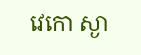វេកោ ស្ងា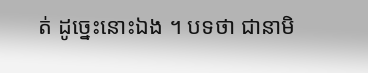ត់ ដូច្នេះនោះឯង ។ បទថា ជានាមិ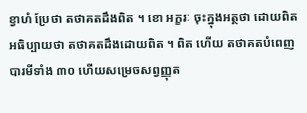ខ្វាហំ ប្រែថា តថាគតដឹងពិត ។ ខោ អក្ខរៈ ចុះក្នុងអត្ថថា ដោយពិត អធិប្បាយថា តថាគតដឹងដោយពិត ។ ពិត ហើយ តថាគតបំពេញបារមីទាំង ៣០ ហើយសម្រេចសព្វញ្ញុត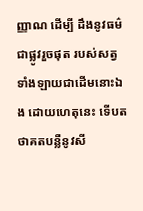ញ្ញាណ ដើម្បី ដឹងនូវធម៌ជាផ្លូវរួចផុត របស់សត្វទាំងឡាយជាដើមនោះឯង ដោយហេតុនេះ ទើបតថាគតបន្លឺនូវសី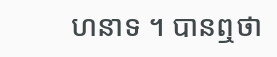ហនាទ ។ បានឮថា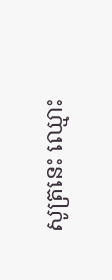សូត្រនេះ ឈ្មោះ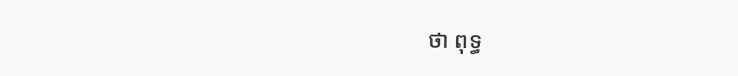ថា ពុទ្ធ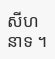សីហនាទ ។